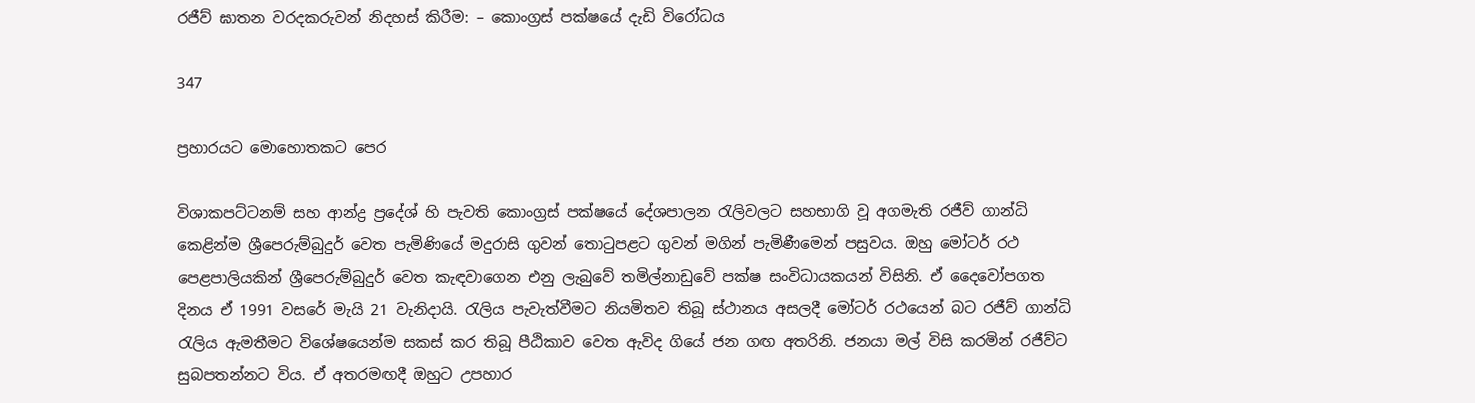රජීව් ඝාතන වරදකරුවන් නිදහස් කිරීම: – කොංග්‍රස් පක්ෂයේ දැඩි විරෝධය

347

ප්‍රහාරයට මොහොතකට පෙර

විශාකපට්ටනම් සහ ආන්ද්‍ර ප්‍රදේශ් හි පැවති කොංග්‍රස් පක්ෂයේ දේශපාලන රැලිවලට සහභාගි වූ අගමැති රජීව් ගාන්ධි කෙළින්ම ශ්‍රීපෙරුම්බුදුර් වෙත පැමිණියේ මදුරාසි ගුවන් තොටුපළට ගුවන් මගින් පැමිණීමෙන් පසුවය. ඔහු මෝටර් රථ පෙළපාලියකින් ශ්‍රීපෙරුම්බුදුර් වෙත කැඳවාගෙන එනු ලැබුවේ තමිල්නාඩුවේ පක්ෂ සංවිධායකයන් විසිනි. ඒ දෛවෝපගත දිනය ඒ 1991 වසරේ මැයි 21 වැනිදායි. රැලිය පැවැත්වීමට නියමිතව තිබූ ස්ථානය අසලදී මෝටර් රථයෙන් බට රජීව් ගාන්ධි රැලිය ඇමතීමට විශේෂයෙන්ම සකස් කර තිබූ පීඨිකාව වෙත ඇවිද ගියේ ජන ගඟ අතරිනි. ජනයා මල් විසි කරමින් රජීව්ට සුබපතන්නට විය. ඒ අතරමඟදී ඔහුට උපහාර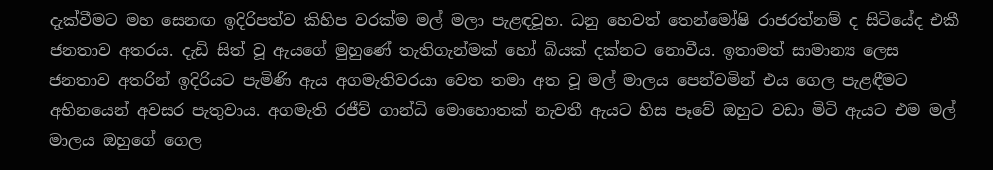දැක්වීමට මහ සෙනඟ ඉදිරිපත්ව කිහිප වරක්ම මල් මලා පැළඳවූහ. ධනු හෙවත් තෙන්මෝෂි රාජරත්නම් ද සිටියේද එකී ජනතාව අතරය. දැඩි සිත් වූ ඇයගේ මුහුණේ තැතිගැන්මක් හෝ බියක් දක්නට නොවීය. ඉතාමත් සාමාන්‍ය ලෙස ජනතාව අතරින් ඉදිරියට පැමිණි ඇය අගමැතිවරයා වෙත තමා අත වූ මල් මාලය පෙන්වමින් එය ගෙල පැළඳීමට අභිනයෙන් අවසර පැතුවාය. අගමැති රජීව් ගාන්ධි මොහොතක් නැවතී ඇයට හිස පෑවේ ඔහුට වඩා මිටි ඇයට එම මල් මාලය ඔහුගේ ගෙල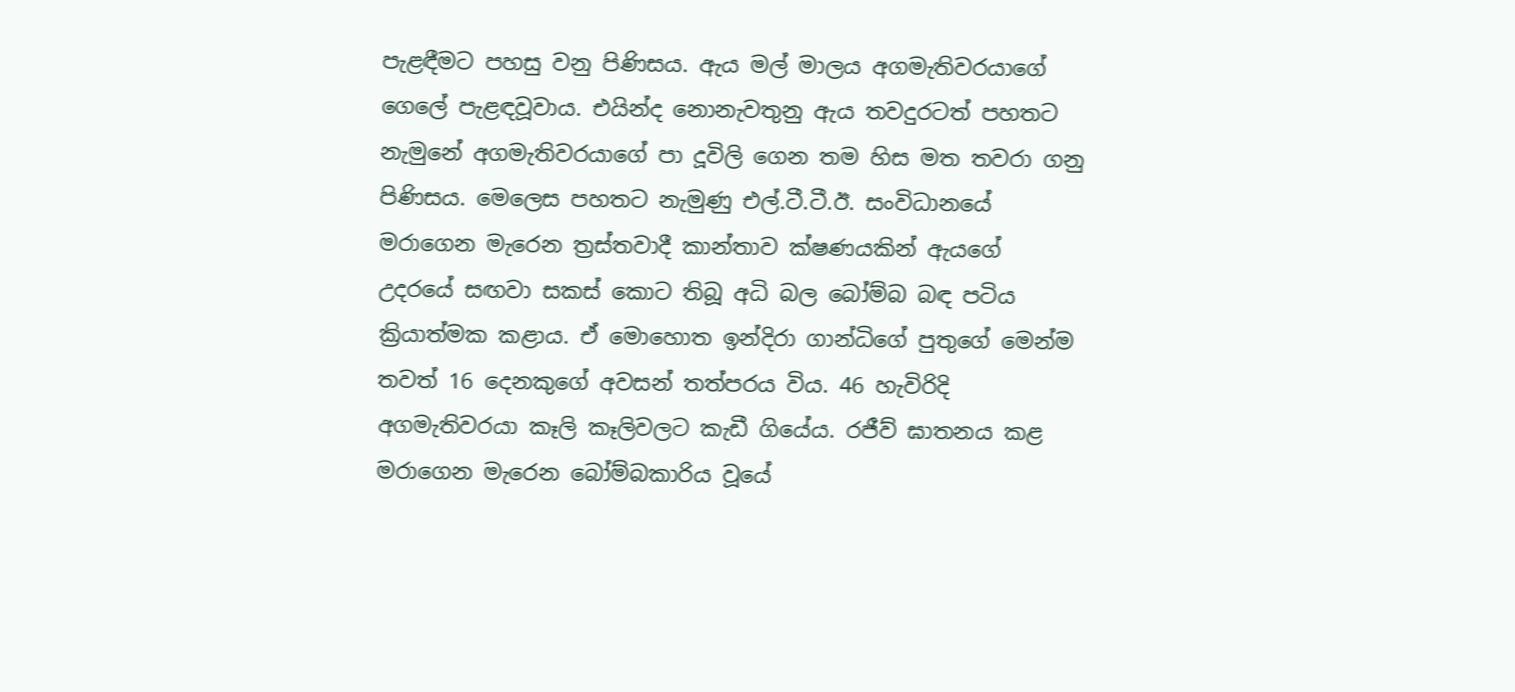පැළඳීමට පහසු වනු පිණිසය. ඇය මල් මාලය අගමැතිවරයාගේ ගෙලේ පැළඳවූවාය. එයින්ද නොනැවතුනු ඇය තවදුරටත් පහතට නැමුනේ අගමැතිවරයාගේ පා දූවිලි ගෙන තම හිස මත තවරා ගනු පිණිසය. මෙලෙස පහතට නැමුණු එල්.ටී.ටී.ඊ. සංවිධානයේ මරාගෙන මැරෙන ත්‍රස්තවාදී කාන්තාව ක්ෂණයකින් ඇයගේ උදරයේ සඟවා සකස් කොට තිබූ අධි බල බෝම්බ බඳ පටිය ක්‍රියාත්මක කළාය. ඒ මොහොත ඉන්දිරා ගාන්ධිගේ පුතුගේ මෙන්ම තවත් 16 දෙනකුගේ අවසන් තත්පරය විය. 46 හැවිරිදි අගමැතිවරයා කෑලි කෑලිවලට කැඩී ගියේය. රජීව් ඝාතනය කළ මරාගෙන මැරෙන බෝම්බකාරිය වූයේ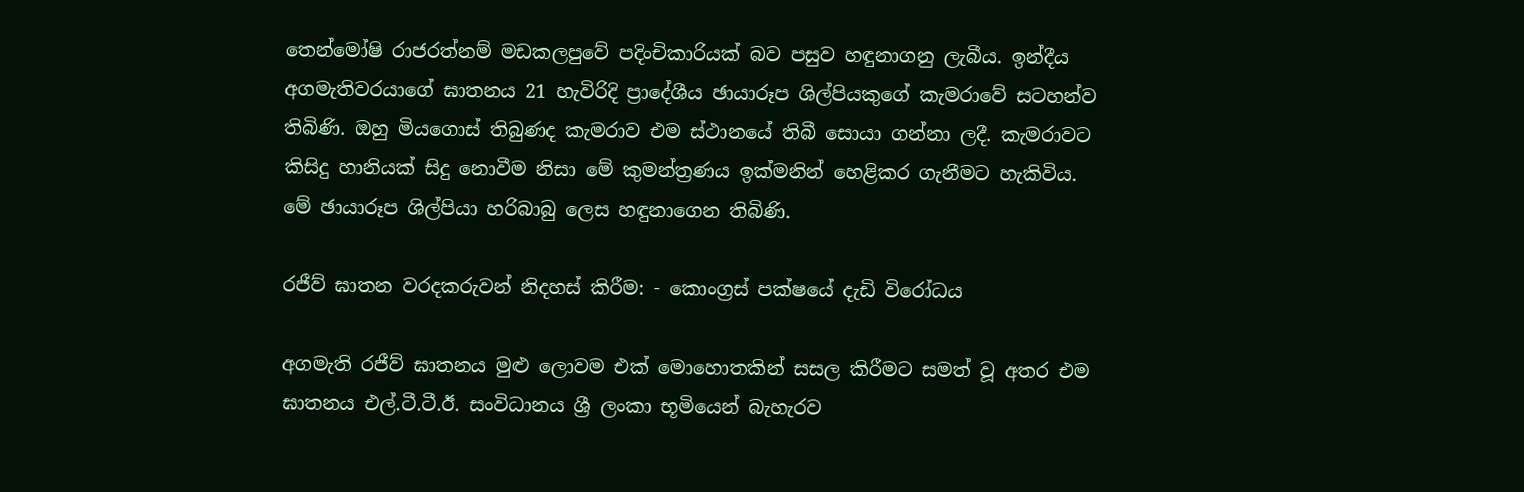තෙන්මෝෂි රාජරත්නම් මඩකලපුවේ පදිංචිකාරියක් බව පසුව හඳුනාගනු ලැබීය. ඉන්දීය අගමැතිවරයාගේ ඝාතනය 21 හැවිරිදි ප්‍රාදේශීය ඡායාරූප ශිල්පියකුගේ කැමරාවේ සටහන්ව තිබිණි. ඔහු මියගොස් තිබුණද කැමරාව එම ස්ථානයේ තිබී සොයා ගන්නා ලදී. කැමරාවට කිසිදු හානියක් සිදු නොවීම නිසා මේ කුමන්ත්‍රණය ඉක්මනින් හෙළිකර ගැනීමට හැකිවිය. මේ ඡායාරූප ශිල්පියා හරිබාබු ලෙස හඳුනාගෙන තිබිණි.

රජීව් ඝාතන වරදකරුවන් නිදහස් කිරීම: - කොංග්‍රස් පක්ෂයේ දැඩි විරෝධය

අගමැති රජීව් ඝාතනය මුළු ලොවම එක් මොහොතකින් සසල කිරීමට සමත් වූ අතර එම ඝාතනය එල්.ටී.ටී.ඊ. සංවිධානය ශ්‍රී ලංකා භූමියෙන් බැහැරව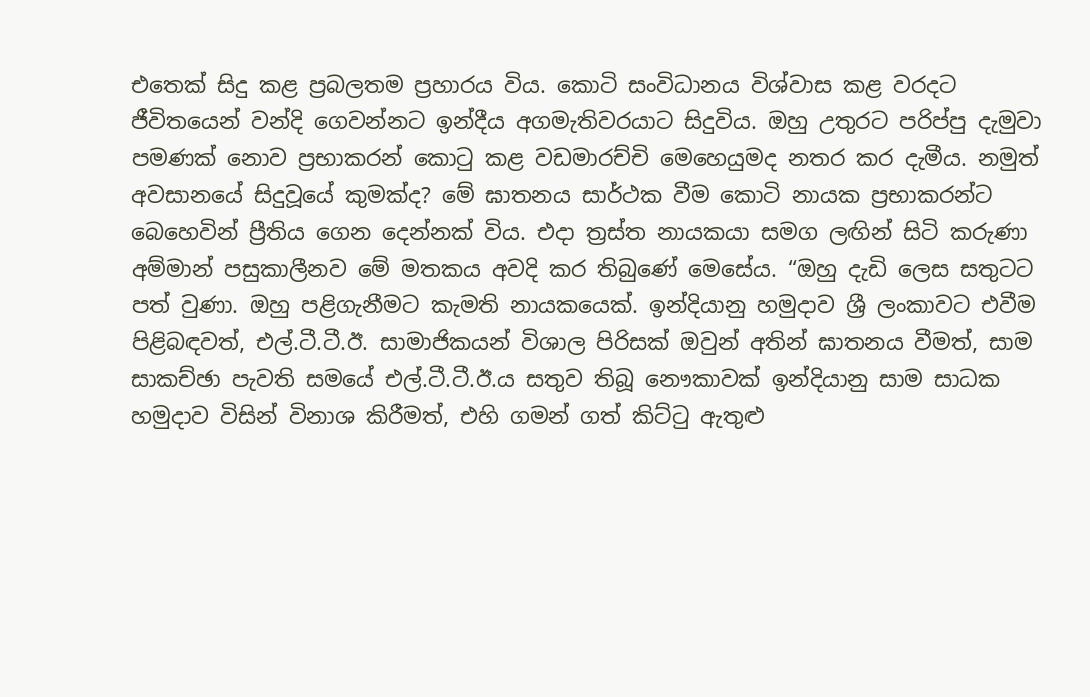එතෙක් සිදු කළ ප්‍රබලතම ප්‍රහාරය විය. කොටි සංවිධානය විශ්වාස කළ වරදට ජීවිතයෙන් වන්දි ගෙවන්නට ඉන්දීය අගමැතිවරයාට සිදුවිය. ඔහු උතුරට පරිප්පු දැමුවා පමණක් නොව ප්‍රභාකරන් කොටු කළ වඩමාරච්චි මෙහෙයුමද නතර කර දැමීය. නමුත් අවසානයේ සිදුවූයේ කුමක්ද? මේ ඝාතනය සාර්ථක වීම කොටි නායක ප්‍රභාකරන්ට බෙහෙවින් ප්‍රීතිය ගෙන දෙන්නක් විය. එදා ත්‍රස්ත නායකයා සමග ලඟින් සිටි කරුණා අම්මාන් පසුකාලීනව මේ මතකය අවදි කර තිබුණේ මෙසේය. “ඔහු දැඩි ලෙස සතුටට පත් වුණා. ඔහු පළිගැනීමට කැමති නායකයෙක්. ඉන්දියානු හමුදාව ශ්‍රී ලංකාවට එවීම පිළිබඳවත්, එල්.ටී.ටී.ඊ. සාමාජිකයන් විශාල පිරිසක් ඔවුන් අතින් ඝාතනය වීමත්, සාම සාකච්ඡා පැවති සමයේ එල්.ටී.ටී.ඊ.ය සතුව තිබූ නෞකාවක් ඉන්දියානු සාම සාධක හමුදාව විසින් විනාශ කිරීමත්, එහි ගමන් ගත් කිට්ටු ඇතුළු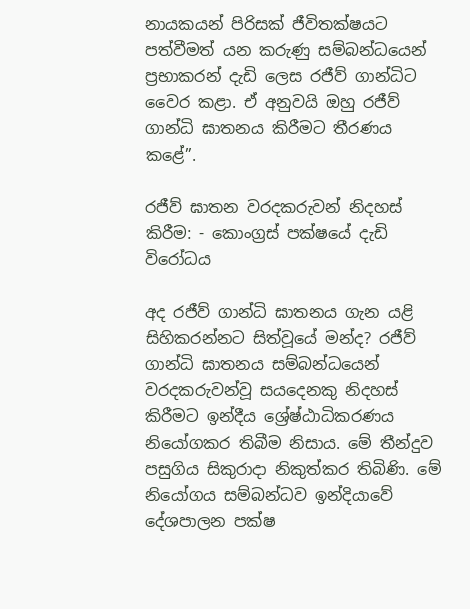නායකයන් පිරිසක් ජීවිතක්ෂයට පත්වීමත් යන කරුණු සම්බන්ධයෙන් ප්‍රභාකරන් දැඩි ලෙස රජීව් ගාන්ධිට වෛර කළා. ඒ අනුවයි ඔහු රජීව් ගාන්ධි ඝාතනය කිරීමට තීරණය කළේ”.

රජීව් ඝාතන වරදකරුවන් නිදහස් කිරීම: - කොංග්‍රස් පක්ෂයේ දැඩි විරෝධය

අද රජීව් ගාන්ධි ඝාතනය ගැන යළි සිහිකරන්නට සිත්වූයේ මන්ද? රජීව් ගාන්ධි ඝාතනය සම්බන්ධයෙන් වරදකරුවන්වූ සයදෙනකු නිදහස් කිරීමට ඉන්දීය ශ්‍රේෂ්ඨාධිකරණය නියෝගකර තිබීම නිසාය. මේ තීන්දුව පසුගිය සිකුරාදා නිකුත්කර තිබිණි. මේ නියෝගය සම්බන්ධව ඉන්දියාවේ දේශපාලන පක්ෂ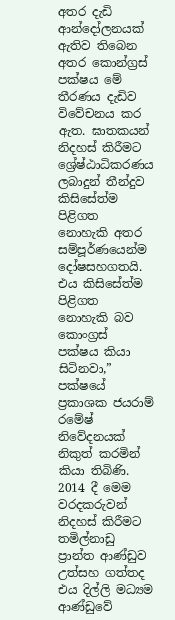අතර දැඩි ආන්දෝලනයක් ඇතිව තිබෙන අතර කොන්ග්‍රස් පක්ෂය මේ තීරණය දැඩිව විවේචනය කර ඇත. ඝාතකයන් නිදහස් කිරීමට ශ්‍රේෂ්ඨාධිකරණය ලබාදුන් තීන්දුව කිසිසේත්ම පිළිගත නොහැකි අතර සම්පූර්ණයෙන්ම දෝෂසහගතයි. එය කිසිසේත්ම පිළිගත නොහැකි බව කොංග්‍රස් පක්ෂය කියා සිටිනවා,” පක්ෂයේ ප්‍රකාශක ජයරාම් රමේෂ් නිවේදනයක් නිකුත් කරමින් කියා තිබිණි. 2014 දී මෙම වරදකරුවන් නිදහස් කිරීමට තමිල්නාඩු ප්‍රාන්ත ආණ්ඩුව උත්සහ ගත්තද එය දිල්ලි මධ්‍යම ආණ්ඩුවේ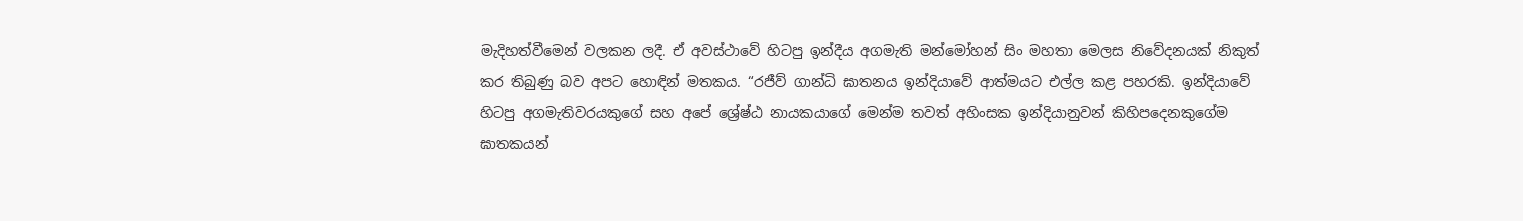මැදිහත්වීමෙන් වලකන ලදී. ඒ අවස්ථාවේ හිටපු ඉන්දීය අගමැති මන්මෝහන් සිං මහතා මෙලස නිවේදනයක් නිකුත් කර තිබුණු බව අපට හොඳින් මතකය. “රජීව් ගාන්ධි ඝාතනය ඉන්දියාවේ ආත්මයට එල්ල කළ පහරකි. ඉන්දියාවේ හිටපු අගමැතිවරයකුගේ සහ අපේ ශ්‍රේෂ්ඨ නායකයාගේ මෙන්ම තවත් අහිංසක ඉන්දියානුවන් කිහිපදෙනකුගේම ඝාතකයන්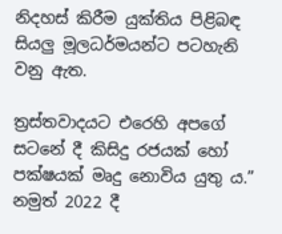නිදහස් කිරීම යුක්තිය පිළිබඳ සියලු මූලධර්මයන්ට පටහැනි වනු ඇත.

ත්‍රස්තවාදයට එරෙහි අපගේ සටනේ දී කිසිදු රජයක් හෝ පක්ෂයක් මෘදු නොවිය යුතු ය.” නමුත් 2022 දී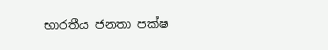භාරතීය ජනතා පක්ෂ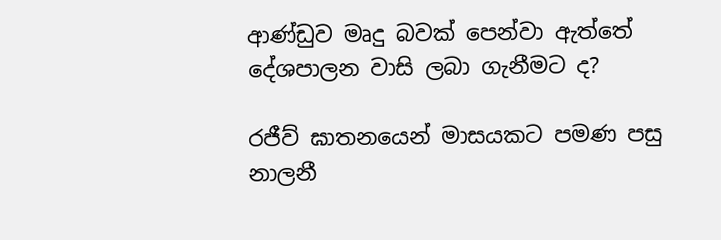ආණ්ඩුව මෘදු බවක් පෙන්වා ඇත්තේ දේශපාලන වාසි ලබා ගැනීමට ද?

රජීව් ඝාතනයෙන් මාසයකට පමණ පසු නාලනී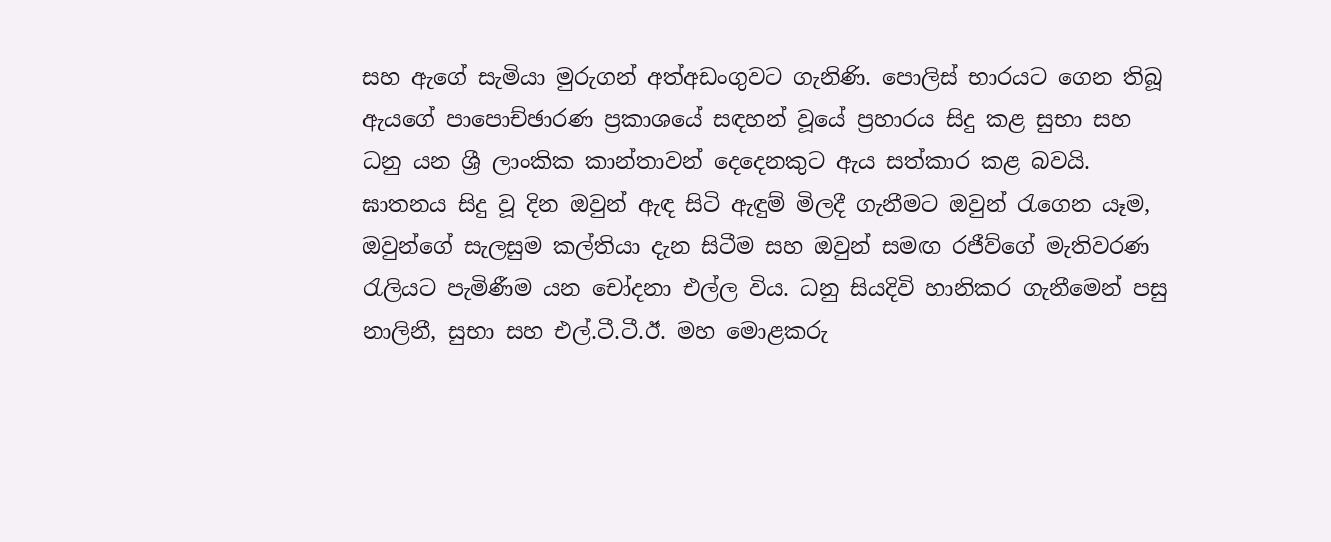සහ ඇගේ සැමියා මුරුගන් අත්අඩංගුවට ගැනිණි. පොලිස් භාරයට ගෙන තිබූ ඇයගේ පාපොච්ඡාරණ ප්‍රකාශයේ සඳහන් වූයේ ප්‍රහාරය සිදු කළ සුභා සහ ධනු යන ශ්‍රී ලාංකික කාන්තාවන් දෙදෙනකුට ඇය සත්කාර කළ බවයි. ඝාතනය සිදු වූ දින ඔවුන් ඇඳ සිටි ඇඳුම් මිලදී ගැනීමට ඔවුන් රැගෙන යෑම, ඔවුන්ගේ සැලසුම කල්තියා දැන සිටීම සහ ඔවුන් සමඟ රජීව්ගේ මැතිවරණ රැලියට පැමිණීම යන චෝදනා එල්ල විය. ධනු සියදිවි හානිකර ගැනීමෙන් පසු නාලිනී, සුභා සහ එල්.ටී.ටී.ඊ. මහ මොළකරු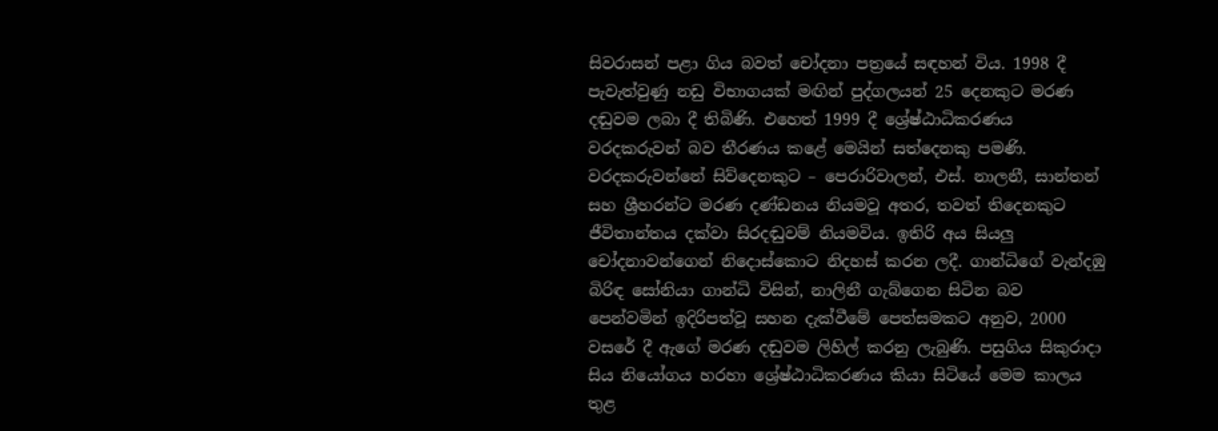සිවරාසන් පළා ගිය බවත් චෝදනා පත්‍රයේ සඳහන් විය. 1998 දී පැවැත්වුණු නඩු විභාගයක් මඟින් පුද්ගලයන් 25 දෙනකුට මරණ දඬුවම ලබා දී තිබිණි. එහෙත් 1999 දී ශ්‍රේෂ්ඨාධිකරණය වරදකරුවන් බව තීරණය කළේ මෙයින් සත්දෙනකු පමණි. වරදකරුවන්නේ සිව්දෙනකුට – පෙරාරිවාලන්, එස්. නාලනී, සාන්තන් සහ ශ්‍රීහරන්ට මරණ දණ්ඩනය නියමවූ අතර, තවත් තිදෙනකුට ජීවිතාන්තය දක්වා සිරදඬුවම් නියමවිය. ඉතිරි අය සියලු චෝදනාවන්ගෙන් නිදොස්කොට නිදහස් කරන ලදී. ගාන්ධිගේ වැන්දඹු බිරිඳ සෝනියා ගාන්ධි විසින්, නාලිනී ගැබ්ගෙන සිටින බව පෙන්වමින් ඉදිරිපත්වූ සහන දැක්වීමේ පෙත්සමකට අනුව, 2000 වසරේ දී ඇගේ මරණ දඬුවම ලිහිල් කරනු ලැබුණි. පසුගිය සිකුරාදා සිය නියෝගය හරහා ශ්‍රේෂ්ඨාධිකරණය කියා සිටියේ මෙම කාලය තුළ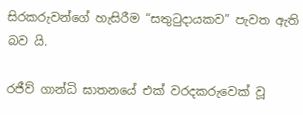සිරකරුවන්ගේ හැසිරීම “සතුටුදායකව” පැවත ඇති බව යි.

රජීව් ගාන්ධි ඝාතනයේ එක් වරදකරුවෙක් වූ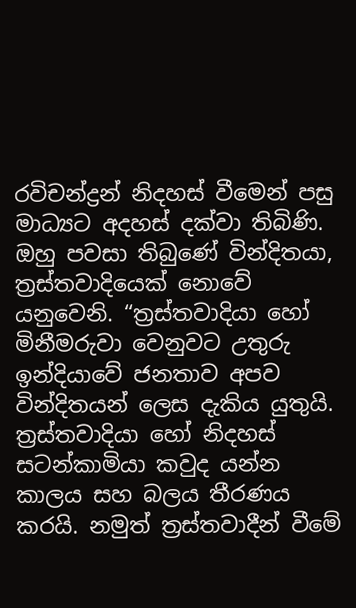රවිචන්ද්‍රන් නිදහස් වීමෙන් පසු මාධ්‍යට අදහස් දක්වා තිබිණි. ඔහු පවසා තිබුණේ වින්දිතයා, ත්‍රස්තවාදියෙක් නොවේ යනුවෙනි. “ත්‍රස්තවාදියා හෝ මිනීමරුවා වෙනුවට උතුරු ඉන්දියාවේ ජනතාව අපව වින්දිතයන් ලෙස දැකිය යුතුයි. ත්‍රස්තවාදියා හෝ නිදහස් සටන්කාමියා කවුද යන්න කාලය සහ බලය තීරණය කරයි. නමුත් ත්‍රස්තවාදීන් වීමේ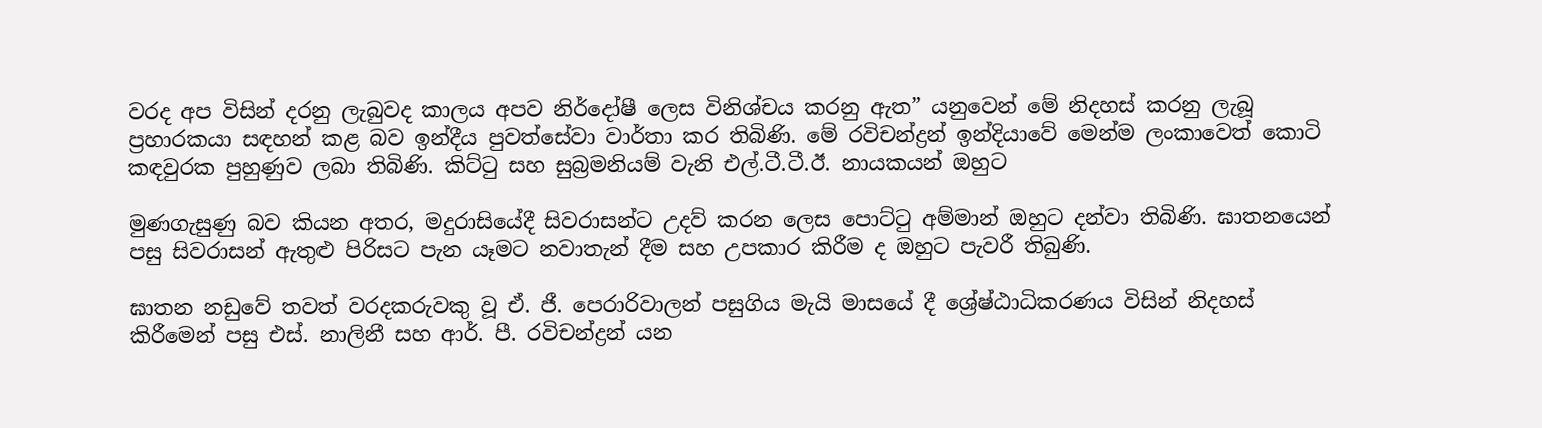වරද අප විසින් දරනු ලැබුවද කාලය අපව නිර්දෝෂී ලෙස විනිශ්චය කරනු ඇත” යනුවෙන් මේ නිදහස් කරනු ලැබූ ප්‍රහාරකයා සඳහන් කළ බව ඉන්දීය පුවත්සේවා වාර්තා කර තිබිණි. මේ රවිචන්ද්‍රන් ඉන්දියාවේ මෙන්ම ලංකාවෙත් කොටි කඳවුරක පුහුණුව ලබා තිබිණි. කිට්ටු සහ සුබ්‍රමනියම් වැනි එල්.ටී.ටී.ඊ. නායකයන් ඔහුට

මුණගැසුණු බව කියන අතර, මදුරාසියේදී සිවරාසන්ට උදව් කරන ලෙස පොට්ටු අම්මාන් ඔහුට දන්වා තිබිණි. ඝාතනයෙන් පසු සිවරාසන් ඇතුළු පිරිසට පැන යෑමට නවාතැන් දීම සහ උපකාර කිරීම ද ඔහුට පැවරී තිබුණි.

ඝාතන නඩුවේ තවත් වරදකරුවකු වූ ඒ. ජී. පෙරාරිවාලන් පසුගිය මැයි මාසයේ දී ශ්‍රේෂ්ඨාධිකරණය විසින් නිදහස් කිරීමෙන් පසු එස්. නාලිනී සහ ආර්. පී. රවිචන්ද්‍රන් යන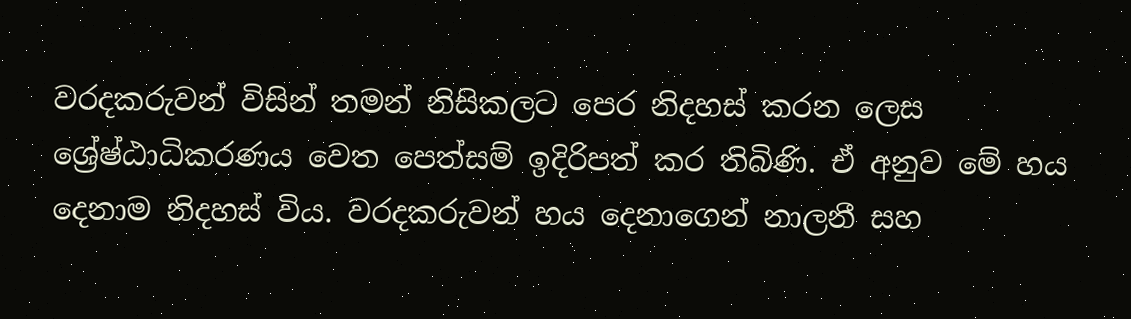වරදකරුවන් විසින් තමන් නිසිකලට පෙර නිදහස් කරන ලෙස ශ්‍රේෂ්ඨාධිකරණය වෙත පෙත්සම් ඉදිරිපත් කර තිබිණි. ඒ අනුව මේ හය දෙනාම නිදහස් විය. වරදකරුවන් හය දෙනාගෙන් නාලනී සහ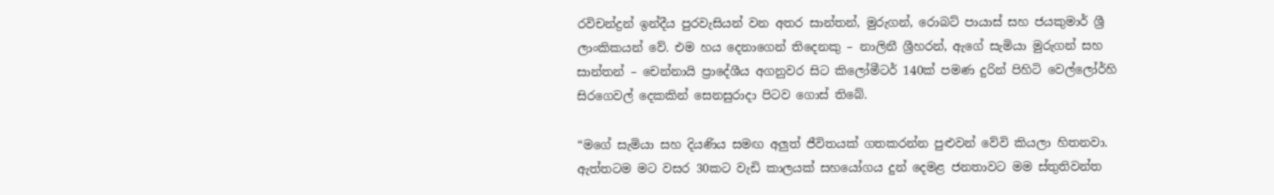රවිචන්ද්‍රන් ඉන්දීය පුරවැසියන් වන අතර සාන්තන්, මුරුගන්, රොබට් පායාස් සහ ජයකුමාර් ශ්‍රී ලාංකිකයන් වේ. එම හය දෙනාගෙන් තිදෙනකු – නාලිනී ශ්‍රීහරන්, ඇගේ සැමියා මුරුගන් සහ සාන්තන් – චෙන්නායි ප්‍රාදේශීය අගනුවර සිට කිලෝමීටර් 140ක් පමණ දුරින් පිහිටි වෙල්ලෝර්හි සිරගෙවල් දෙකකින් සෙනසුරාදා පිටව ගොස් තිබේ.

“මගේ සැමියා සහ දියණිය සමඟ අලුත් ජීවිතයක් ගතකරන්න පුළුවන් වේවි කියලා හිතනවා. ඇත්තටම මට වසර 30කට වැඩි කාලයක් සහයෝගය දුන් දෙමළ ජනතාවට මම ස්තුතිවන්ත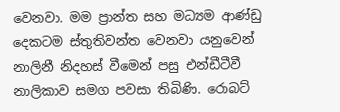වෙනවා. මම ප්‍රාන්ත සහ මධ්‍යම ආණ්ඩු දෙකටම ස්තුතිවන්ත වෙනවා යනුවෙන් නාලිනී නිදහස් වීමෙන් පසු එන්ඩීටීවී නාලිකාව සමග පවසා තිබිණි. රොබට්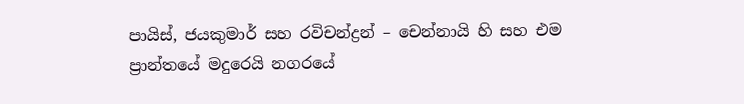පායිස්, ජයකුමාර් සහ රවිචන්ද්‍රන් – චෙන්නායි හි සහ එම ප්‍රාන්තයේ මදුරෙයි නගරයේ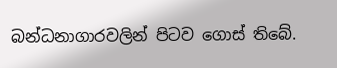බන්ධනාගාරවලින් පිටව ගොස් තිබේ.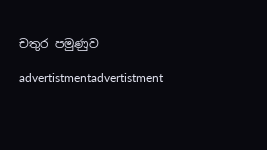චතුර පමුණුව

advertistmentadvertistment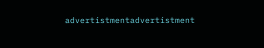advertistmentadvertistment